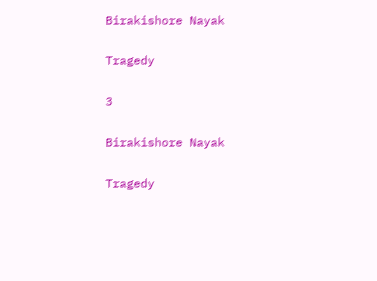Birakishore Nayak

Tragedy

3

Birakishore Nayak

Tragedy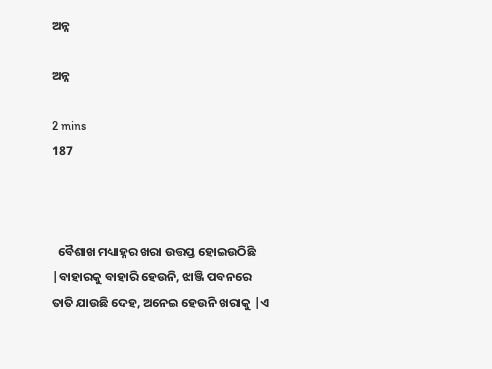ଅନ୍ନ

ଅନ୍ନ

2 mins
187



  ବୈଶାଖ ମଧ୍ୟାହ୍ନର ଖରା ଉତ୍ତପ୍ତ ହୋଇଉଠିଛି |ବାହାରକୁ ବାହାରି ହେଉନି, ଝାଞ୍ଜି ପବନରେ ତାତି ଯାଉଛି ଦେହ, ଅନେଇ ହେଉନି ଖରାକୁ |ଏ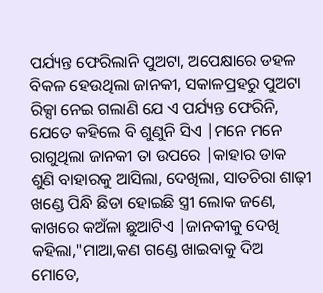ପର୍ଯ୍ୟନ୍ତ ଫେରିଲାନି ପୁଅଟା, ଅପେକ୍ଷାରେ ଡହଳ ବିକଳ ହେଉଥିଲା ଜାନକୀ, ସକାଳପ୍ରହରୁ ପୁଅଟା ରିକ୍ସା ନେଇ ଗଲାଣି ଯେ ଏ ପର୍ଯ୍ୟନ୍ତ ଫେରିନି, ଯେତେ କହିଲେ ବି ଶୁଣୁନି ସିଏ |ମନେ ମନେ ରାଗୁଥିଲା ଜାନକୀ ତା ଉପରେ |କାହାର ଡାକ ଶୁଣି ବାହାରକୁ ଆସିଲା, ଦେଖିଲା, ସାତଚିରା ଶାଢ଼ୀ ଖଣ୍ଡେ ପିନ୍ଧି ଛିଡା ହୋଇଛି ସ୍ତ୍ରୀ ଲୋକ ଜଣେ, କାଖରେ କଅଁଳା ଛୁଆଟିଏ |ଜାନକୀକୁ ଦେଖି କହିଲା,"ମାଆ,କଣ ଗଣ୍ଡେ ଖାଇବାକୁ ଦିଅ ମୋତେ,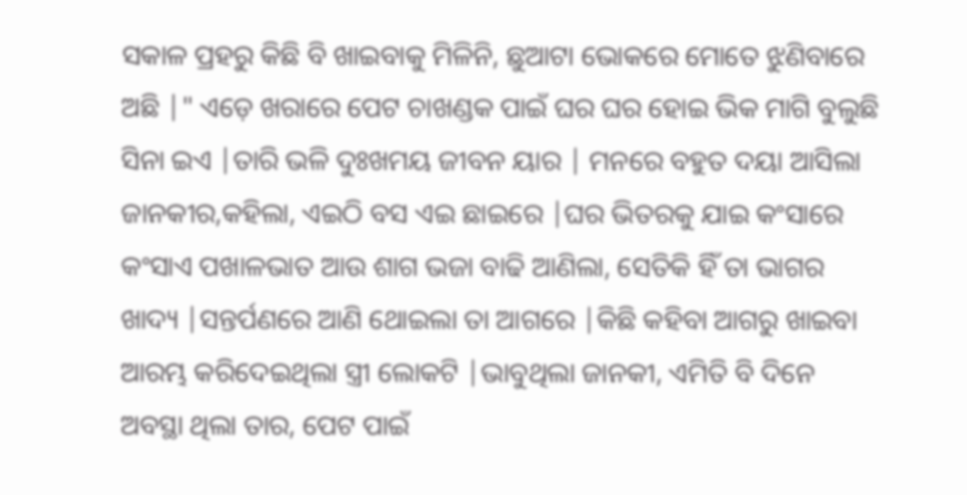ସକାଳ ପ୍ରହରୁ କିଛି ବି ଖାଇବାକୁ ମିଳିନି, ଛୁଆଟା ଭୋକରେ ମୋତେ ଝୁଣିବାରେ ଅଛି |" ଏଡ଼େ ଖରାରେ ପେଟ ଚାଖଣ୍ଡକ ପାଇଁ ଘର ଘର ହୋଇ ଭିକ ମାଗି ବୁଲୁଛି ସିନା ଇଏ |ତାରି ଭଳି ଦୁଃଖମୟ ଜୀବନ ୟାର | ମନରେ ବହୁତ ଦୟା ଆସିଲା ଜାନକୀର,କହିଲା, ଏଇଠି ବସ ଏଇ ଛାଇରେ |ଘର ଭିତରକୁ ଯାଇ କଂସାରେ କଂସାଏ ପଖାଳଭାତ ଆଉ ଶାଗ ଭଜା ବାଢି ଆଣିଲା, ସେତିକି ହିଁ ତା ଭାଗର ଖାଦ୍ୟ |ସନ୍ତର୍ପଣରେ ଆଣି ଥୋଇଲା ତା ଆଗରେ |କିଛି କହିବା ଆଗରୁ ଖାଇବା ଆରମ୍ଭ କରିଦେଇଥିଲା ସ୍ତ୍ରୀ ଲୋକଟି |ଭାବୁଥିଲା ଜାନକୀ, ଏମିତି ବି ଦିନେ ଅବସ୍ଥା ଥିଲା ତାର, ପେଟ ପାଇଁ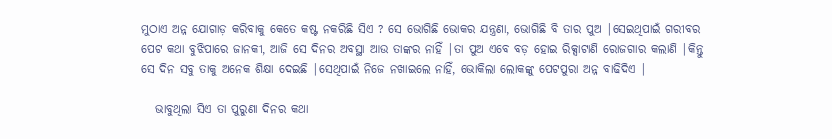ମୁଠାଏ ଅନ୍ନ ଯୋଗାଡ଼ କରିବାକୁ କେତେ କଷ୍ଟ ନକରିଛି ସିଏ ? ସେ ଭୋଗିଛି ଭୋକର ଯନ୍ତ୍ରଣା, ଭୋଗିଛି ବି ତାର ପୁଅ |ସେଇଥିପାଇଁ ଗରୀବର ପେଟ କଥା ବୁଝିପାରେ ଜାନକୀ, ଆଜି ସେ ଦିନର ଅବସ୍ଥା ଆଉ ତାଙ୍କର ନାହିଁ |ତା ପୁଅ ଏବେ ବଡ଼ ହୋଇ ରିକ୍ସାଟାଣି ରୋଜଗାର କଲାଣି |କିନ୍ତୁ ସେ ଦିନ ସବୁ ତାକୁ ଅନେକ ଶିକ୍ଷା ଦେଇଛି |ସେଥିପାଇଁ ନିଜେ ନଖାଇଲେ ନାହିଁ, ଭୋକିଲା ଲୋକଙ୍କୁ ପେଟପୁରା ଅନ୍ନ ବାଢିଦିଏ |

   ଭାବୁଥିଲା ସିଏ ତା ପୁରୁଣା ଦିନର କଥା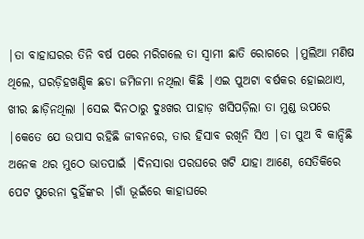|ତା ବାହାଘରର ତିନି ବର୍ଷ ପରେ ମରିଗଲେ ତା ସ୍ୱାମୀ ଛାତି ରୋଗରେ |ମୁଲିଆ ମଣିଷ ଥିଲେ, ଘରଡ଼ିହଖଣ୍ଡିକ ଛଡା ଜମିଜମା ନଥିଲା କିଛି |ଏଇ ପୁଅଟା ବର୍ଷକର ହୋଇଥାଏ, ଖୀର ଛାଡ଼ିନଥିଲା |ସେଇ ଦିନଠାରୁ ଦୁଃଖର ପାହାଡ଼ ଖସିପଡ଼ିଲା ତା ମୁଣ୍ଡ ଉପରେ |କେତେ ଯେ ଉପାସ ରହିଛି ଜୀବନରେ, ତାର ହିସାବ ରଖିନି ସିଏ |ତା ପୁଅ ବି କାନ୍ଦିଛି ଅନେକ ଥର ମୁଠେ ଭାତପାଇଁ |ଦିନସାରା ପରଘରେ ଖଟି ଯାହା ଆଣେ, ସେତିକିରେ ପେଟ ପୁରେନା ଦୁହିଁଙ୍କର |ଗାଁ ଭୂଇଁରେ କାହାଘରେ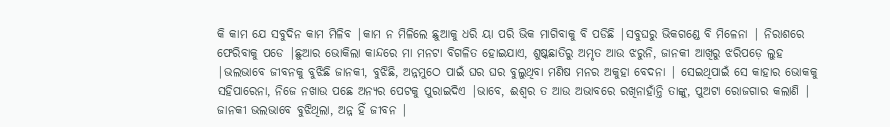କି କାମ ଯେ ସବୁଦିନ କାମ ମିଳିବ |କାମ ନ ମିଳିଲେ ଛୁଆକୁ ଧରି ୟା ପରି ଭିକ ମାଗିବାକୁ ବି ପଡିଛି |ସବୁଘରୁ ଭିକଗଣ୍ଡେ ବି ମିଳେନା | ନିରାଶରେ ଫେରିବାକୁ ପଡେ |ଛୁଆର ଭୋକିଲା କାନ୍ଦରେ ମା ମନଟା ବିଗଳିତ ହୋଇଯାଏ, ଶୁଷ୍କଛାତିରୁ ଅମୃତ ଆଉ ଝରୁନି, ଜାନକୀ ଆଖିରୁ ଝରିପଡ଼େ ଲୁହ |ଭଲଭାବେ ଜୀବନକୁ ବୁଝିଛି ଜାନକୀ, ବୁଝିଛି, ଅନ୍ନମୁଠେ ପାଇଁ ଘର ଘର ବୁଲୁଥିବା ମଣିଷ ମନର ଅକୁହା ବେଦନା | ସେଇଥିପାଇଁ ସେ କାହାର ଭୋକକୁ ସହିପାରେନା, ନିଜେ ନଖାଉ ପଛେ ଅନ୍ୟର ପେଟକୁ ପୁରାଇଦିଏ |ଭାବେ, ଈଶ୍ୱର ତ ଆଉ ଅଭାବରେ ରଖିନାହାଁନ୍ତି ତାଙ୍କୁ, ପୁଅଟା ରୋଜଗାର କଲାଣି | ଜାନକୀ ଭଲଭାବେ ବୁଝିଥିଲା, ଅନ୍ନ ହିଁ ଜୀବନ |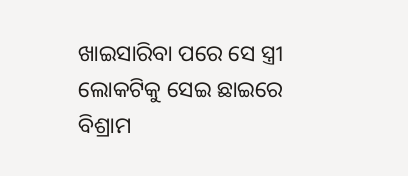ଖାଇସାରିବା ପରେ ସେ ସ୍ତ୍ରୀ ଲୋକଟିକୁ ସେଇ ଛାଇରେ ବିଶ୍ରାମ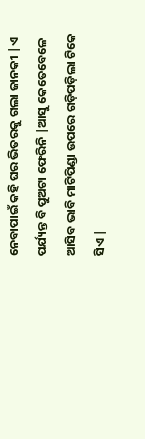ନେବାପାଇଁ କହି ଘର ଭିତରକୁ ଗଲା ଜାନକୀ |ଏ ପର୍ଯ୍ୟନ୍ତ ବି ପୁଅଟା ଫେରିନି |ଆସୁ କେତେବେଳେ ଆସିବ ଭାବି ମାଟିପିଣ୍ଡା ଉପରେ ଗଡ଼ିପଡ଼ିଲା ଟିକେ ସିଏ |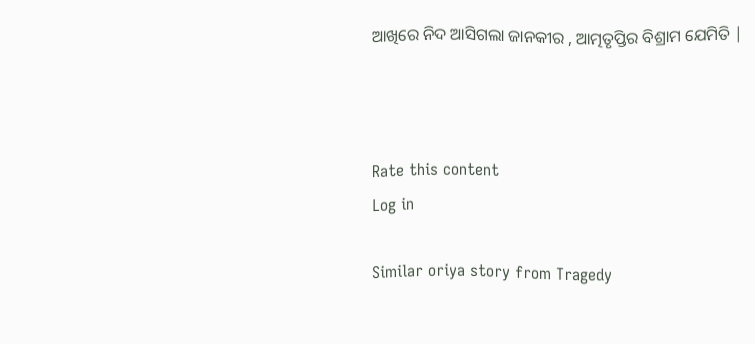ଆଖିରେ ନିଦ ଆସିଗଲା ଜାନକୀର , ଆତ୍ମତୃପ୍ତିର ବିଶ୍ରାମ ଯେମିତି |



Rate this content
Log in

Similar oriya story from Tragedy